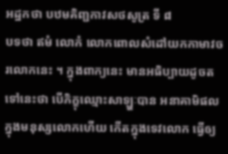អដ្ឋកថា បឋមគិញ្ជកាវសថសូត្រ ទី ៨
បទថា ឥមំ លោកំ លោកពោលសំដៅយកកាមាវចរលោកនេះ ។ ក្នុងពាក្យនេះ មានអធិប្បាយដូចតទៅនេះថា បើភិក្ខុឈ្មោះសាឡ្ហៈបាន អនាគាមិផលក្នុងមនុស្សលោកហើយ កើតក្នុងទេវលោក ធ្វើឲ្យ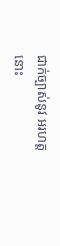ជាក់ច្បាស់នូវ អរហត្តនោះ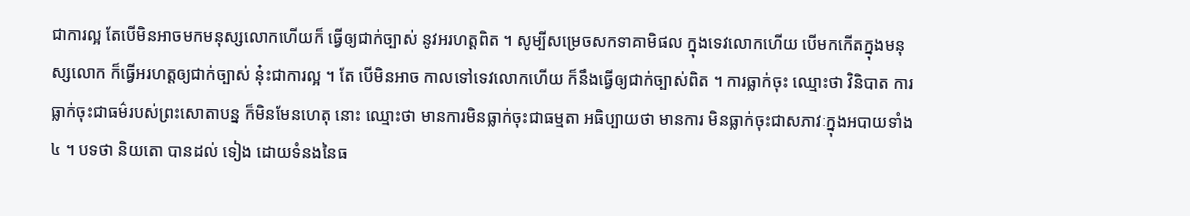ជាការល្អ តែបើមិនអាចមកមនុស្សលោកហើយក៏ ធ្វើឲ្យជាក់ច្បាស់ នូវអរហត្តពិត ។ សូម្បីសម្រេចសកទាគាមិផល ក្នុងទេវលោកហើយ បើមកកើតក្នុងមនុស្សលោក ក៏ធ្វើអរហត្តឲ្យជាក់ច្បាស់ នុ៎ះជាការល្អ ។ តែ បើមិនអាច កាលទៅទេវលោកហើយ ក៏នឹងធ្វើឲ្យជាក់ច្បាស់ពិត ។ ការធ្លាក់ចុះ ឈ្មោះថា វិនិបាត ការធ្លាក់ចុះជាធម៌របស់ព្រះសោតាបន្ន ក៏មិនមែនហេតុ នោះ ឈ្មោះថា មានការមិនធ្លាក់ចុះជាធម្មតា អធិប្បាយថា មានការ មិនធ្លាក់ចុះជាសភាវៈក្នុងអបាយទាំង ៤ ។ បទថា និយតោ បានដល់ ទៀង ដោយទំនងនៃធ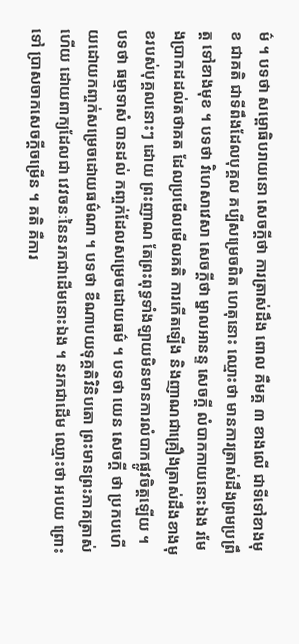ម៌ ។ បទថា សម្ពោធិបរាយនោ សេចក្តីថា ការត្រាស់ដឹង ពោល គឺមគ្គ ៣ ខាងលើ ជាទីទៅខាងមុខ ជាគតិ ជាទីពឹងដែលបុគ្គល គប្បីសម្រេចពិត ហេតុនោះ ឈ្មោះថា មានការត្រាស់ដឹងព្រមប្រព្រឹត្ត ទៅខាងមុខ ។ បទថា វិហេសាវេសា សេចក្តីថា ម្នាលអានន្ទ សេចក្តី លំបាកកាយនោះឯង រមែងប្រាកដដល់តថាគត ដែលប្រមើលមើលគតិ ការកើតឡើង និងញាណជាគ្រឿងត្រាស់ដឹងខាងមុខរបស់បុគ្គលនោះៗ ដោយ ព្រះញាណ តែព្រះពុទ្ធទាំងឡាយមិនមានការលំបាកផ្លូវចិត្តឡើយ ។ បទថា ធម្មាទាសំ បានដល់ កញ្ចក់ដែលសម្រេចដោយធម៌ ។ បទថា យេន សេចក្តី ថា ប្រកបហើយដោយកញ្ចក់សម្រេចដោយធម៌ណា ។ បទថា ខីណាបយទុគ្គតិវិនិបតោ ព្រះមានព្រះភាគត្រាស់ហើយ ដោយពាក្យដែលជា វេវចនៈនៃនរកជាដើមនោះឯង ។ នរកជាដើម ឈ្មោះថា អបយ ព្រោះទៅ ប្រាសចាកសេចក្តីចម្រើន ។ គតិ គឺការ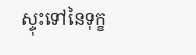ស្ទុះទៅនៃទុក្ខ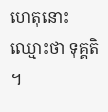ហេតុនោះ ឈ្មោះថា ទុគ្គតិ ។